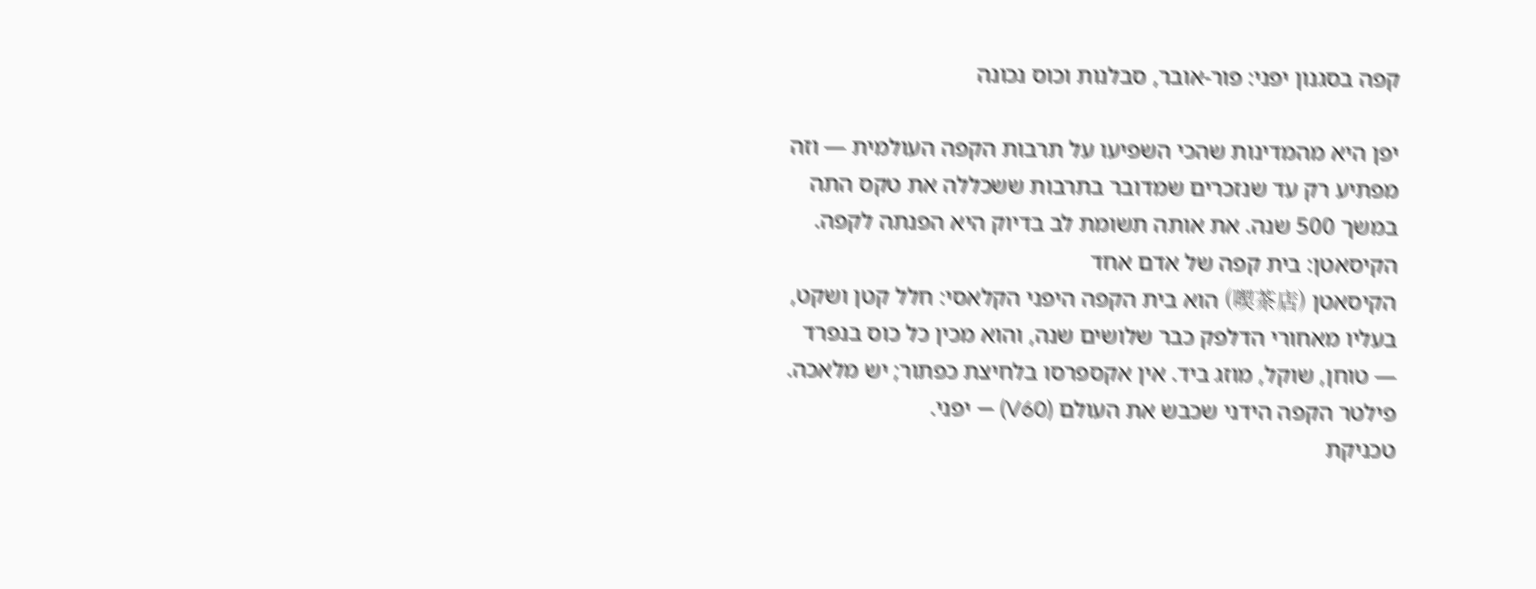קפה בסגנון יפני: פור-אובר, סבלנות וכוס נכונה

יפן היא מהמדינות שהכי השפיעו על תרבות הקפה העולמית — וזה מפתיע רק עד שנזכרים שמדובר בתרבות ששכללה את טקס התה במשך 500 שנה. את אותה תשומת לב בדיוק היא הפנתה לקפה.
הקיסאטן: בית קפה של אדם אחד
הקיסאטן (喫茶店) הוא בית הקפה היפני הקלאסי: חלל קטן ושקט, בעליו מאחורי הדלפק כבר שלושים שנה, והוא מכין כל כוס בנפרד — טוחן, שוקל, מוזג ביד. אין אקספרסו בלחיצת כפתור; יש מלאכה. פילטר הקפה הידני שכבש את העולם (V60) — יפני.
טכניקת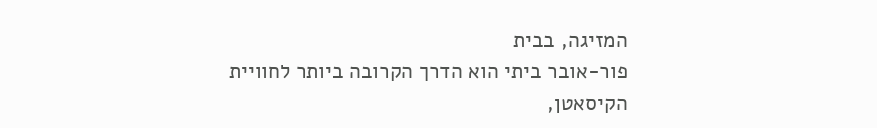המזיגה, בבית
פור-אובר ביתי הוא הדרך הקרובה ביותר לחוויית הקיסאטן,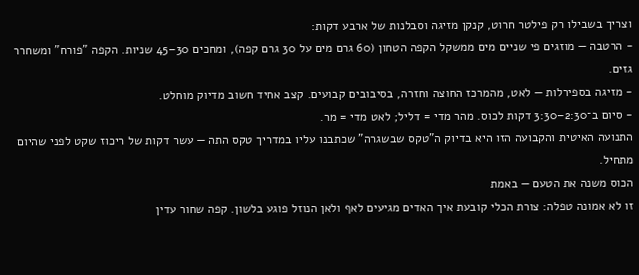וצריך בשבילו רק פילטר חרוט, קנקן מזיגה וסבלנות של ארבע דקות:
- הרטבה — מוזגים פי שניים מים ממשקל הקפה הטחון (60 גרם מים על 30 גרם קפה), ומחכים 30–45 שניות. הקפה "פורח" ומשחרר גזים.
- מזיגה בספירלות — לאט, מהמרכז החוצה וחזרה, בסיבובים קבועים. קצב אחיד חשוב מדיוק מוחלט.
- סיום ב־2:30–3:30 דקות לכוס. מהר מדי = דליל; לאט מדי = מר.
התנועה האיטית והקבועה הזו היא בדיוק ה"טקס שבשגרה" שכתבנו עליו במדריך טקס התה — עשר דקות של ריכוז שקט לפני שהיום מתחיל.
הכוס משנה את הטעם — באמת
זו לא אמונה טפלה: צורת הכלי קובעת איך האדים מגיעים לאף ולאן הנוזל פוגע בלשון. קפה שחור עדין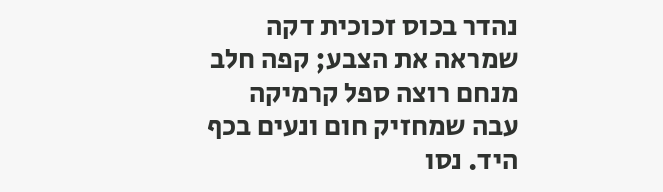נהדר בכוס זכוכית דקה שמראה את הצבע; קפה חלב מנחם רוצה ספל קרמיקה עבה שמחזיק חום ונעים בכף היד. נסו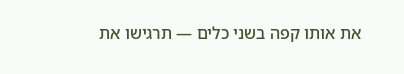את אותו קפה בשני כלים — תרגישו את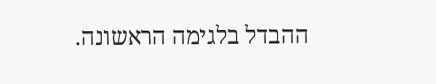ההבדל בלגימה הראשונה.